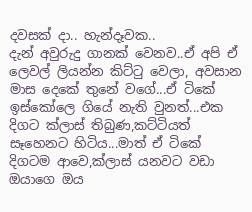දවසක් දා.. හැන්දෑවක..
දැන් අවුරුදු ගානක් වෙනව..ඒ අපි ඒ ලෙවල් ලියන්න කිට්ටු වෙලා, අවසාන මාස දෙකේ තුනේ වගේ...ඒ ටිකේ ඉස්කෝලෙ ගියේ නැති වුනත්...එක දිගට ක්ලාස් තිබුණ,කට්ටියත් සෑහෙනට හිටිය...මාත් ඒ ටිකේ දිගටම ආවෙ,ක්ලාස් යනවට වඩා ඔයාගෙ ඔය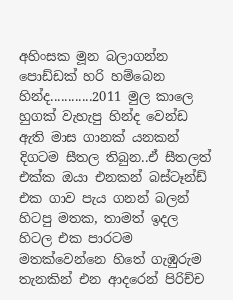අහිංසක මූන බලාගන්න පොඩ්ඩක් හරි හම්බෙන හින්ද............2011 මුල කාලෙ හුගක් වැහැපු හින්ද වෙන්ඩ ඇති මාස ගානක් යනකන් දිගටම සීතල තිබුන..ඒ සීතලත් එක්ක ඔයා එනකන් බස්ටෑන්ඩ් එක ගාව පැය ගනන් බලන් හිටපු මතක, තාමත් ඉදල හිටල එක පාරටම මතක්වෙන්නෙ හිතේ ගැඹුරුම තැනකින් එන ආදරෙන් පිරිච්ච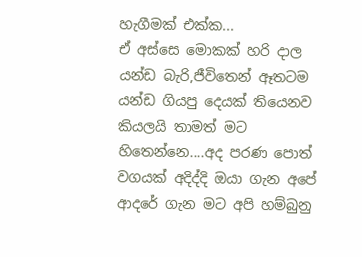හැගීමක් එක්ක...
ඒ අස්සෙ මොකක් හරි දාල යන්ඩ බැරි,ජීවිතෙන් ඈතටම යන්ඩ ගියපු දෙයක් තියෙනව කියලයි තාමත් මට හිතෙන්නෙ....අද පරණ පොත් වගයක් අදිද්දි ඔයා ගැන අපේ ආදරේ ගැන මට අපි හම්බුනු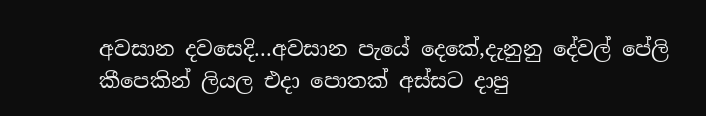අවසාන දවසෙදි...අවසාන පැයේ දෙකේ,දැනුනු දේවල් පේලි කීපෙකින් ලියල එදා පොතක් අස්සට දාපු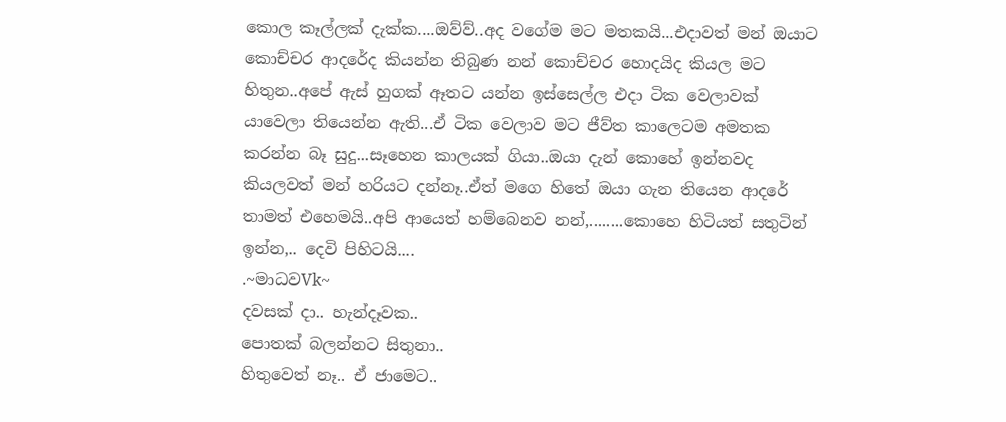කොල කෑල්ලක් දැක්ක....ඔව්ව්..අද වගේම මට මතකයි...එදාවත් මන් ඔයාට කොච්චර ආදරේද කියන්න තිබුණ නන් කොච්චර හොදයිද කියල මට හිතුන..අපේ ඇස් හුගක් ඈතට යන්න ඉස්සෙල්ල එදා ටික වෙලාවක් යාවෙලා තියෙන්න ඇති...ඒ ටික වෙලාව මට ජීව්ත කාලෙටම අමතක කරන්න බෑ සුදු...සෑහෙන කාලයක් ගියා..ඔයා දැන් කොහේ ඉන්නවද කියලවත් මන් හරියට දන්නෑ..ඒත් මගෙ හිතේ ඔයා ගැන තියෙන ආදරේ තාමත් එහෙමයි..අපි ආයෙත් හම්බෙනව නන්,........කොහෙ හිටියත් සතුටින් ඉන්න,.. දෙවි පිහිටයි....
.~මාධවVk~
දවසක් දා.. හැන්දෑවක..
පොතක් බලන්නට සිතුනා..
හිතුවෙත් නෑ.. ඒ ජාමෙට..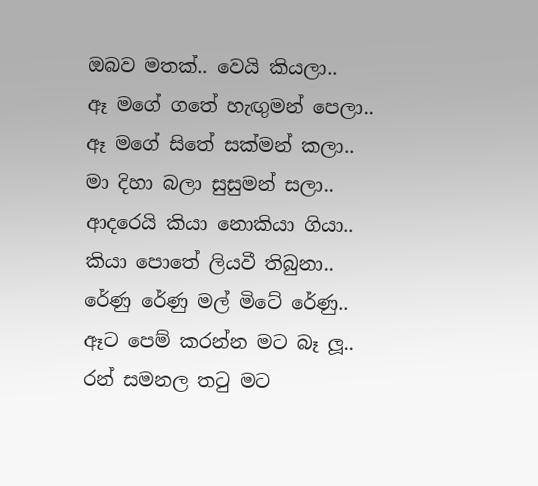ඔබව මතක්.. වෙයි කියලා..
ඈ මගේ ගතේ හැඟුමන් පෙලා..
ඈ මගේ සිතේ සක්මන් කලා..
මා දිහා බලා සුසුමන් සලා..
ආදරෙයි කියා නොකියා ගියා..
කියා පොතේ ලියවී තිබුනා..
රේණු රේණු මල් මිටේ රේණු..
ඈට පෙම් කරන්න මට බෑ ලූ..
රන් සමනල තටු මට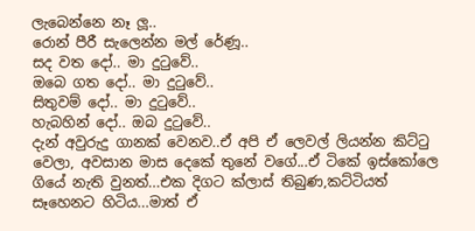ලැබෙන්නෙ නෑ ලූ..
රොන් පීරී සැලෙන්න මල් රේණූ..
සද වත දෝ.. මා දුටුවේ..
ඔබෙ ගත දෝ.. මා දුටුවේ..
සිතුවම් දෝ.. මා දුටුවේ..
හැබහින් දෝ.. ඔබ දුටුවේ..
දැන් අවුරුදු ගානක් වෙනව..ඒ අපි ඒ ලෙවල් ලියන්න කිට්ටු වෙලා, අවසාන මාස දෙකේ තුනේ වගේ...ඒ ටිකේ ඉස්කෝලෙ ගියේ නැති වුනත්...එක දිගට ක්ලාස් තිබුණ,කට්ටියත් සෑහෙනට හිටිය...මාත් ඒ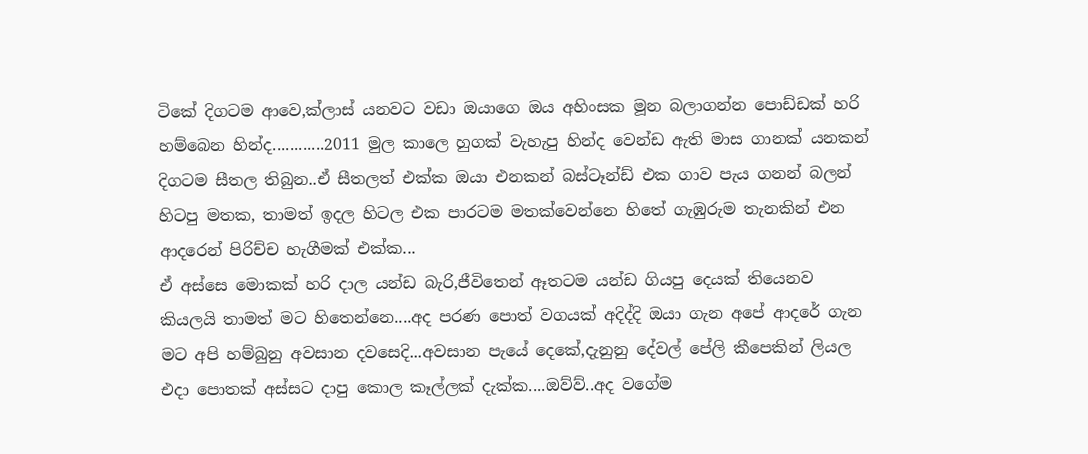ටිකේ දිගටම ආවෙ,ක්ලාස් යනවට වඩා ඔයාගෙ ඔය අහිංසක මූන බලාගන්න පොඩ්ඩක් හරි හම්බෙන හින්ද............2011 මුල කාලෙ හුගක් වැහැපු හින්ද වෙන්ඩ ඇති මාස ගානක් යනකන් දිගටම සීතල තිබුන..ඒ සීතලත් එක්ක ඔයා එනකන් බස්ටෑන්ඩ් එක ගාව පැය ගනන් බලන් හිටපු මතක, තාමත් ඉදල හිටල එක පාරටම මතක්වෙන්නෙ හිතේ ගැඹුරුම තැනකින් එන ආදරෙන් පිරිච්ච හැගීමක් එක්ක...
ඒ අස්සෙ මොකක් හරි දාල යන්ඩ බැරි,ජීවිතෙන් ඈතටම යන්ඩ ගියපු දෙයක් තියෙනව කියලයි තාමත් මට හිතෙන්නෙ....අද පරණ පොත් වගයක් අදිද්දි ඔයා ගැන අපේ ආදරේ ගැන මට අපි හම්බුනු අවසාන දවසෙදි...අවසාන පැයේ දෙකේ,දැනුනු දේවල් පේලි කීපෙකින් ලියල එදා පොතක් අස්සට දාපු කොල කෑල්ලක් දැක්ක....ඔව්ව්..අද වගේම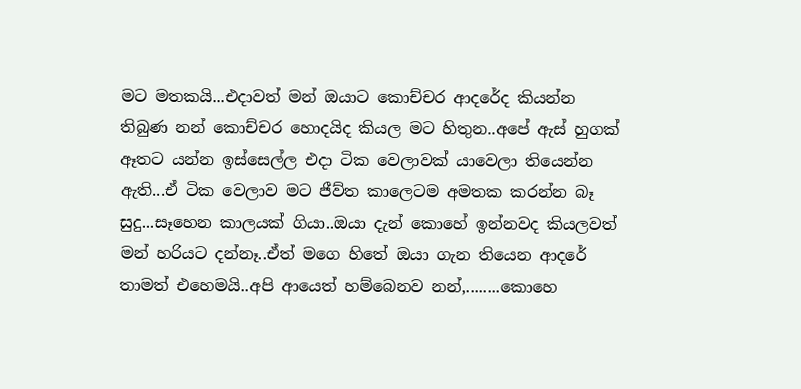මට මතකයි...එදාවත් මන් ඔයාට කොච්චර ආදරේද කියන්න තිබුණ නන් කොච්චර හොදයිද කියල මට හිතුන..අපේ ඇස් හුගක් ඈතට යන්න ඉස්සෙල්ල එදා ටික වෙලාවක් යාවෙලා තියෙන්න ඇති...ඒ ටික වෙලාව මට ජීව්ත කාලෙටම අමතක කරන්න බෑ සුදු...සෑහෙන කාලයක් ගියා..ඔයා දැන් කොහේ ඉන්නවද කියලවත් මන් හරියට දන්නෑ..ඒත් මගෙ හිතේ ඔයා ගැන තියෙන ආදරේ තාමත් එහෙමයි..අපි ආයෙත් හම්බෙනව නන්,........කොහෙ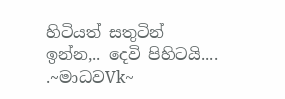හිටියත් සතුටින් ඉන්න,.. දෙවි පිහිටයි....
.~මාධවVk~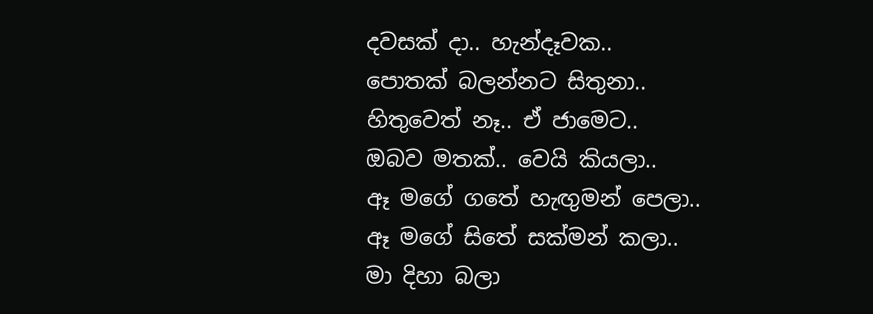දවසක් දා.. හැන්දෑවක..
පොතක් බලන්නට සිතුනා..
හිතුවෙත් නෑ.. ඒ ජාමෙට..
ඔබව මතක්.. වෙයි කියලා..
ඈ මගේ ගතේ හැඟුමන් පෙලා..
ඈ මගේ සිතේ සක්මන් කලා..
මා දිහා බලා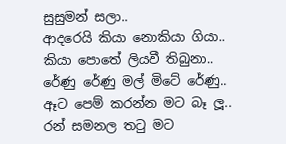සුසුමන් සලා..
ආදරෙයි කියා නොකියා ගියා..
කියා පොතේ ලියවී තිබුනා..
රේණු රේණු මල් මිටේ රේණු..
ඈට පෙම් කරන්න මට බෑ ලූ..
රන් සමනල තටු මට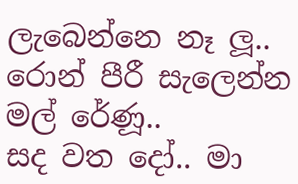ලැබෙන්නෙ නෑ ලූ..
රොන් පීරී සැලෙන්න මල් රේණූ..
සද වත දෝ.. මා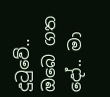දුටුවේ..
ඔබෙ ගත දෝ.. මා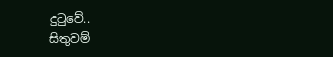දුටුවේ..
සිතුවම්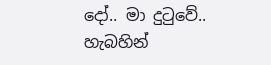දෝ.. මා දුටුවේ..
හැබහින්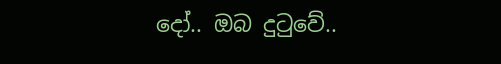දෝ.. ඔබ දුටුවේ..